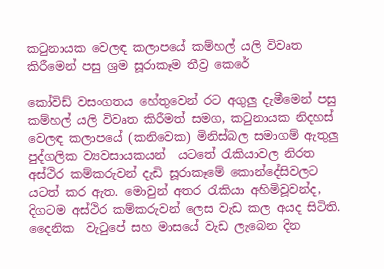කටුනායක වෙලඳ කලාපයේ කම්හල් යලි විවෘත කිරීමෙන් පසු ශ්‍රම සූරාකෑම තීව්‍ර කෙරේ

කෝවිඩ් වසංගතය හේතුවෙන් රට අගුලු දැමීමෙන් පසු කම්හල් යලි විවෘත කිරීමත් සමග, කටුනායක නිදහස් වෙලඳ කලාපයේ (කනිවෙක) මිනිස්බල සමාගම් ඇතුලු පුද්ගලික ව්‍යවසායකයන්  යටතේ රැකියාවල නිරත අස්ථිර කම්කරුවන් දැඩි සූරාකෑමේ කොන්දේසිවලට යටත් කර ඇත. මොවුන් අතර රැකියා අහිමිවූවන්ද, දිගටම අස්ථිර කම්කරුවන් ලෙස වැඩ කල අයද සිටිති. දෛනික  වැටුපේ සහ මාසයේ වැඩ ලැබෙන දින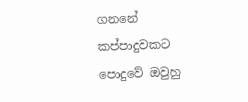ගනනේ කප්පාදුවකට පොදුවේ ඔවුහු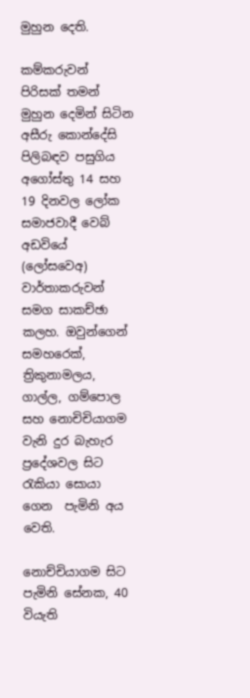මුහුන දෙති.

කම්කරුවන් පිරිසක් තමන් මුහුන දෙමින් සිටින අසීරු කොන්දේසි පිලිබඳව පසුගිය අගෝස්තු 14 සහ 19 දිනවල ලෝක සමාජවාදී වෙබ් අඩවියේ (ලෝසවෙඅ) වාර්තාකරුවන් සමග සාකච්ඡා කලහ. ඔවුන්ගෙන්  සමහරෙක්, ත්‍රිකුනාමලය, ගාල්ල, ගම්පොල සහ නොචිචියාගම වැනි දුර බැහැර ප්‍රදේශවල සිට රැකියා සොයා ගෙන  පැමිනි අය වෙති.

නොච්චියාගම සිට පැමිනි සේනක, 40 වියැති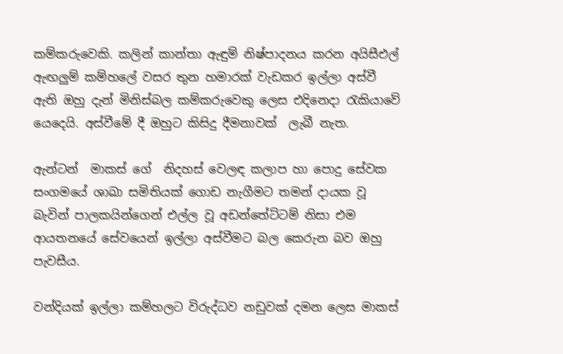කම්කරුවෙකි. කලින් කාන්තා ඇඳුම් නිෂ්පාදනය කරන අයිසීඑල් ඇඟලුම් කම්හලේ වසර තුන හමාරක් වැඩකර ඉල්ලා අස්වී ඇති ඔහු දැන් මිනිස්බල කම්කරුවෙකු ලෙස එදිනෙදා රැකියාවේ යෙදෙයි. අස්වීමේ දී ඔහුට කිසිදු දීමනාවක්  ලැබී නැත.

ඇන්ටන්  මාකස් ගේ  නිදහස් වෙලඳ කලාප හා පොදු සේවක සංගමයේ ශාඛා සමිතියක් ගොඩ නැගීමට තමන් දායක වූ බැවින් පාලකයින්ගෙන් එල්ල වූ අඩන්තේට්ටම් නිසා එම ආයතනයේ සේවයෙන් ඉල්ලා අස්වීමට බල කෙරුන බව ඔහු පැවසීය.

වන්දියක් ඉල්ලා කම්හලට විරුද්ධව නඩුවක් දමන ලෙස මාකස්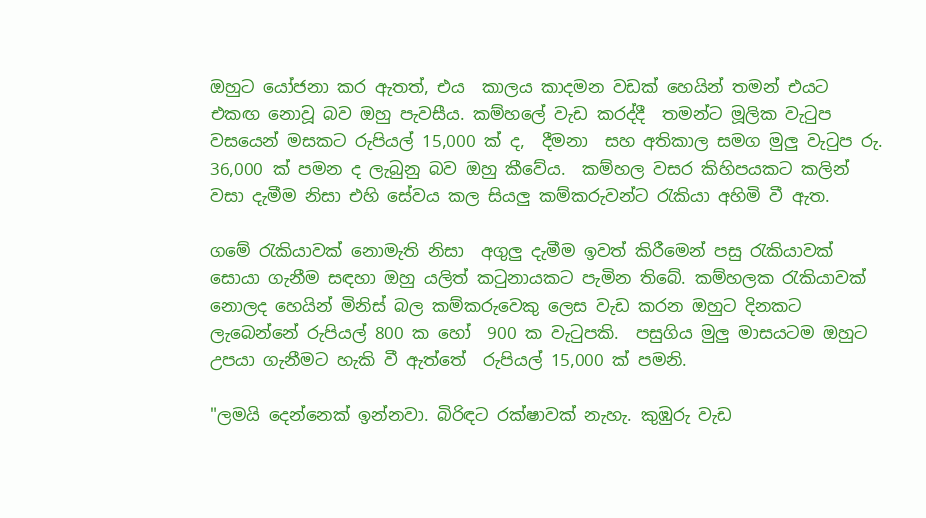ඔහුට යෝජනා කර ඇතත්, එය  කාලය කාදමන වඩක් හෙයින් තමන් එයට එකඟ නොවූ බව ඔහු පැවසීය. කම්හලේ වැඩ කරද්දී  තමන්ට මූලික වැටුප වසයෙන් මසකට රුපියල් 15,000 ක් ද,  දීමනා  සහ අතිකාල සමග මුලු වැටුප රු. 36,000 ක් පමන ද ලැබුනු බව ඔහු කීවේය.  කම්හල වසර කිහිපයකට කලින් වසා දැමීම නිසා එහි සේවය කල සියලු කම්කරුවන්ට රැකියා අහිමි වී ඇත.

ගමේ රැකියාවක් නොමැති නිසා  අගුලු දැමීම ඉවත් කිරීමෙන් පසු රැකියාවක් සොයා ගැනීම සඳහා ඔහු යලිත් කටුනායකට පැමින තිබේ. කම්හලක රැකියාවක් නොලද හෙයින් මිනිස් බල කම්කරුවෙකු ලෙස වැඩ කරන ඔහුට දිනකට ලැබෙන්නේ රුපියල් 800 ක හෝ  900 ක වැටුපකි.  පසුගිය මුලු මාසයටම ඔහුට උපයා ගැනීමට හැකි වී ඇත්තේ  රුපියල් 15,000 ක් පමනි.

"ලමයි දෙන්නෙක් ඉන්නවා. බිරිඳට රක්ෂාවක් නැහැ. කුඹුරු වැඩ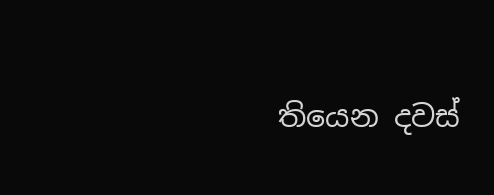තියෙන දවස්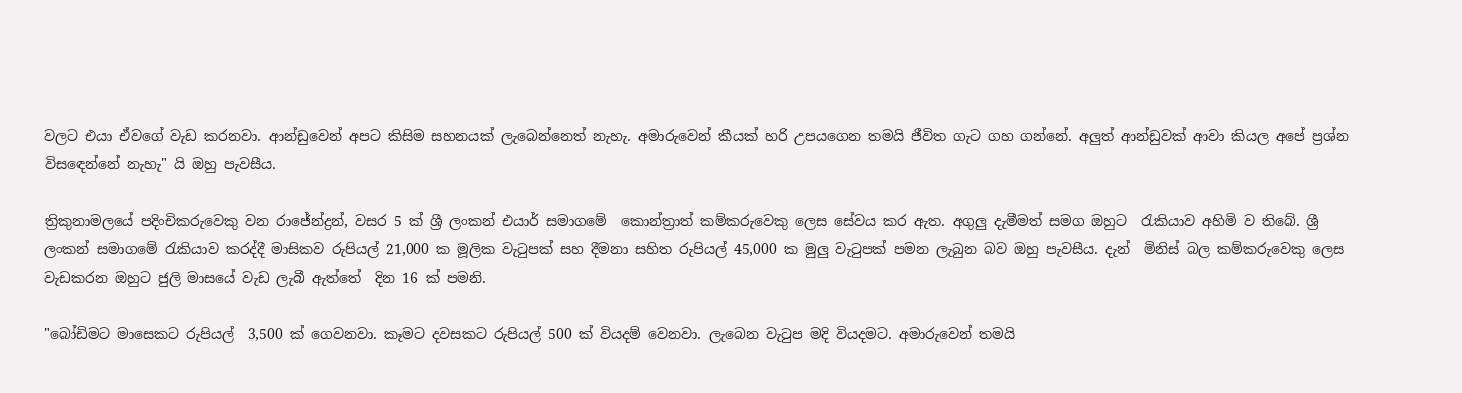වලට එයා ඒවගේ වැඩ කරනවා. ආන්ඩුවෙන් අපට කිසිම සහනයක් ලැබෙන්නෙත් නැහැ. අමාරුවෙන් කීයක් හරි උපයගෙන තමයි ජීවිත ගැට ගහ ගන්නේ. අලුත් ආන්ඩුවක් ආවා කියල අපේ ප්‍රශ්න විස‌ඳෙන්නේ නැහැ" යි ඔහු පැවසීය.

ත්‍රිකුනාමලයේ පදිංචිකරුවෙකු වන රාජේන්ද්‍රන්, වසර 5 ක් ශ්‍රී ලංකන් එයාර් සමාගමේ  කොන්ත්‍රාත් කම්කරුවෙකු ලෙස සේවය කර ඇත. අගුලු දැමීමත් සමග ඔහුට  රැකියාව අහිමි ව තිබේ. ශ්‍රී ලංකන් සමාගමේ රැකියාව කරද්දී මාසිකව රුපියල් 21,000 ක මූලික වැටුපක් සහ දීමනා සහිත රුපියල් 45,000 ක මුලු වැටුපක් පමන ලැබුන බව ඔහු පැවසීය. දැන්  මිනිස් බල කම්කරුවෙකු ලෙස වැඩකරන ඔහුට ජුලි මාසයේ වැඩ ලැබී ඇත්තේ  දින 16 ක් පමනි.

"බෝඩිමට මාසෙකට රුපියල්  3,500 ක් ගෙවනවා. කෑමට දවසකට රුපියල් 500 ක් වියදම් වෙනවා. ලැබෙන වැටුප මදි වියදමට. අමාරුවෙන් තමයි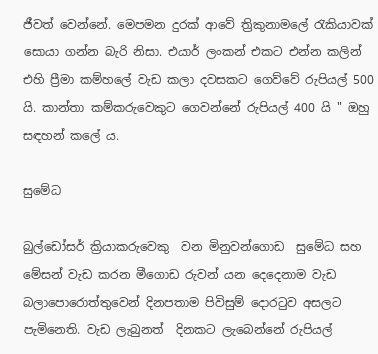ජීවත් වෙන්නේ. මෙපමන දුරක් ආවේ ත්‍රිකුනාමලේ රැකියාවක් සොයා ගන්න බැරි නිසා. එයාර් ලංකන් එකට එන්න කලින් එහි ප්‍රීමා කම්හලේ වැඩ කලා දවසකට ගෙව්වේ රුපියල් 500 යි. කාන්තා කම්කරුවෙකුට ගෙවන්නේ රුපියල් 400 යි " ඔහු සඳහන් කලේ ය.

සුමේධ

බුල්ඩෝසර් ක්‍රියාකරුවෙකු  වන මිනුවන්ගොඩ  සුමේධ සහ මේසන් වැඩ කරන මීගොඩ රුවන් යන දෙදෙනාම වැඩ බලාපොරොත්තුවෙන් දිනපතාම පිවිසුම් දොරටුව අසලට පැමිනෙති. වැඩ ලැබුනත්  දිනකට ලැබෙන්නේ රුපියල්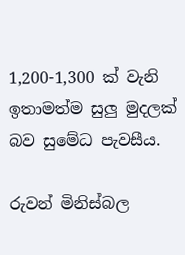1,200-1,300 ක් වැනි ඉතාමත්ම සුලු මුදලක් බව සුමේධ පැවසීය.

රුවන් මිනිස්බල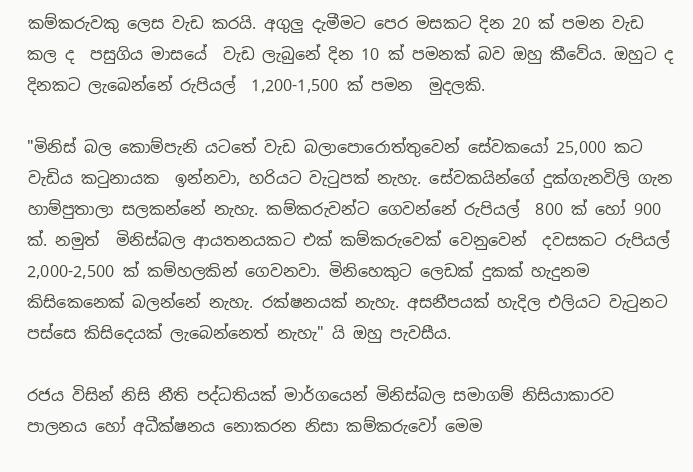කම්කරුවකු ලෙස වැඩ කරයි. අගුලු දැමීමට පෙර මසකට දින 20 ක් පමන වැඩ කල ද  පසුගිය මාසයේ  වැඩ ලැබුනේ දින 10 ක් පමනක් බව ඔහු කීවේය. ඔහුට ද දිනකට ලැබෙන්නේ රුපියල්  1,200-1,500 ක් පමන  මුදලකි.

"මිනිස් බල කොම්පැනි යටතේ වැඩ බලාපොරොත්තුවෙන් සේවකයෝ 25,000 කට වැඩිය කටුනායක  ඉන්නවා, හරියට වැටුපක් නැහැ. සේවකයින්ගේ දුක්ගැනවිලි ගැන හාම්පුතාලා සලකන්නේ නැහැ. කම්කරුවන්ට ගෙවන්නේ රුපියල්  800 ක් හෝ 900 ක්. නමුත්  මිනිස්බල ආයතනයකට එක් කම්කරුවෙක් වෙනුවෙන්  දවසකට රුපියල්  2,000-2,500 ක් කම්හලකින් ගෙවනවා. මිනිහෙකුට ලෙඩක් දුකක් හැදුනම කිසිකෙනෙක් බලන්නේ නැහැ. රක්ෂනයක් නැහැ. අසනීපයක් හැදිල එලියට වැටුනට පස්සෙ කිසිදෙයක් ලැබෙන්නෙත් නැහැ" යි ඔහු පැවසීය.

රජය විසින් නිසි නීති පද්ධතියක් මාර්ගයෙන් මිනිස්බල සමාගම් නිසියාකාරව පාලනය හෝ අධීක්ෂනය නොකරන නිසා කම්කරුවෝ මෙම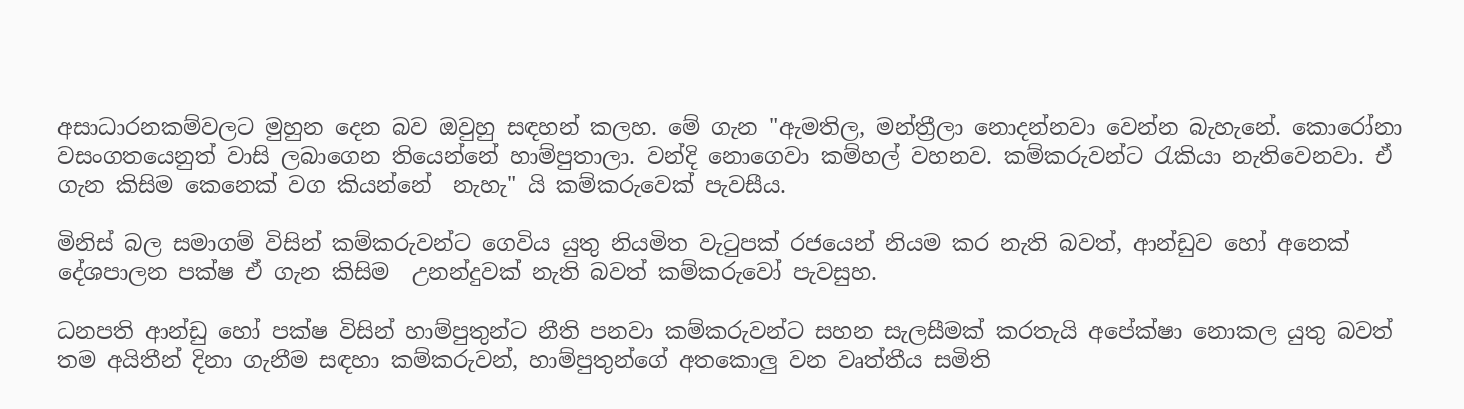අසාධාරනකම්වලට මුහුන දෙන බව ඔවුහු සඳහන් කලහ. මේ ගැන "ඇමතිල, මන්ත්‍රීලා නොදන්නවා වෙන්න බැහැනේ. කොරෝනා වසංගතයෙනුත් වාසි ලබාගෙන තියෙන්නේ හාම්පුතාලා. වන්දි නොගෙවා කම්හල් වහනව. කම්කරුවන්ට රැකියා නැතිවෙනවා. ඒ ගැන කිසිම කෙනෙක් වග කියන්නේ  නැහැ" යි කම්කරුවෙක් පැවසීය.

මිනිස් බල සමාගම් විසින් කම්කරුවන්ට ගෙවිය යුතු නියමිත වැටුපක් රජයෙන් නියම කර නැති බවත්, ආන්ඩුව හෝ අනෙක් දේශපාලන පක්ෂ ඒ ගැන කිසිම  උනන්දුවක් නැති බවත් කම්කරුවෝ පැවසුහ.

ධනපති ආන්ඩු හෝ පක්ෂ විසින් හාම්පුතුන්ට නීති පනවා කම්කරුවන්ට සහන සැලසීමක් කරතැයි අපේක්ෂා නොකල යුතු බවත් තම අයිතීන් දිනා ගැනීම සඳහා කම්කරුවන්, හාම්පුතුන්ගේ අතකොලු වන වෘත්තීය සමිති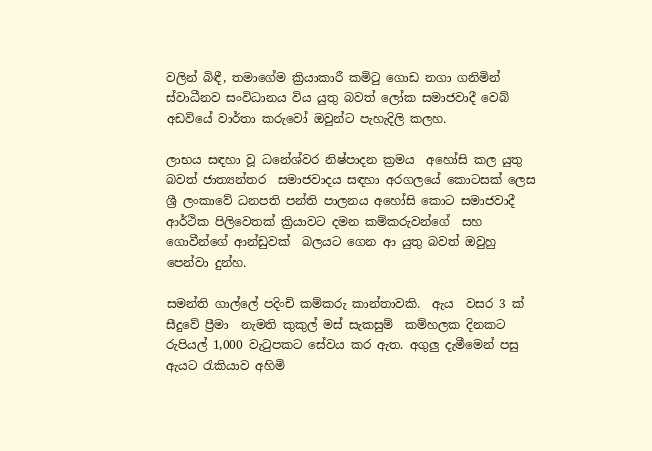වලින් බිඳී, තමාගේම ක්‍රියාකාරී කමිටු ගොඩ නගා ගනිමින් ස්වාධීනව සංවිධානය විය යුතු බවත් ලෝක සමාජවාදී වෙබ් අඩවියේ වාර්තා කරුවෝ ඔවුන්ට පැහැදිලි කලහ.

ලාභය සඳහා වූ ධනේශ්වර නිෂ්පාදන ක්‍රමය  අහෝසි කල යුතු බවත් ජාත්‍යන්තර  සමාජවාදය සඳහා අරගලයේ කොටසක් ලෙස ශ්‍රී ලංකාවේ ධනපති පන්ති පාලනය අහෝසි කොට සමාජවාදී ආර්ථික පිලිවෙතක් ක්‍රියාවට දමන කම්කරුවන්ගේ  සහ ගොවීන්ගේ ආන්ඩුවක්  බලයට ගෙන ආ යුතු බවත් ඔවුහු පෙන්වා දුන්හ.

සමන්ති ගාල්ලේ පදිංචි කම්කරු කාන්තාවකි.  ඇය  වසර 3 ක් සීදුවේ ප්‍රීමා  නැමති කුකුල් මස් සැකසුම්  කම්හලක දිනකට රුපියල් 1,000 වැටුපකට සේවය කර ඇත. අගුලු දැමීමෙන් පසු ඇයට රැකියාව අහිමි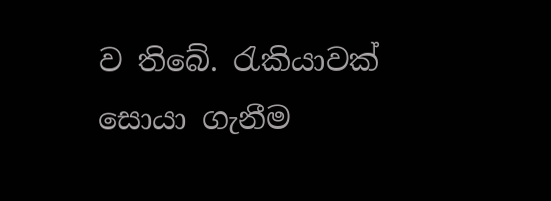ව තිබේ. රැකියාවක් සොයා ගැනීම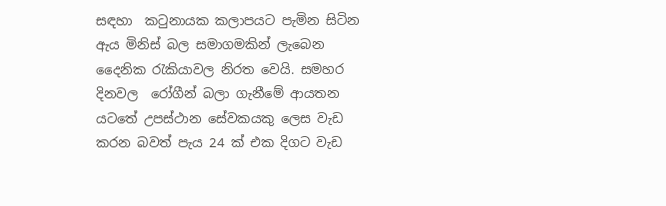සඳහා  කටුනායක කලාපයට පැමින සිටින ඇය මිනිස් බල සමාගමකින් ලැබෙන දෛනික රැකියාවල නිරත වෙයි. සමහර දිනවල  රෝගීන් බලා ගැනීමේ ආයතන යටතේ උපස්ථාන සේවකයකු ලෙස වැඩ කරන බවත් පැය 24 ක් එක දිගට වැඩ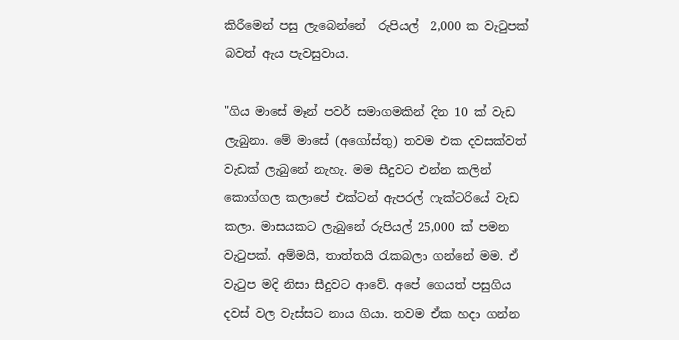කිරීමෙන් පසු ලැබෙන්නේ  රුපියල්  2,000 ක වැටුපක් බවත් ඇය පැවසුවාය.

"ගිය මාසේ මෑන් පවර් සමාගමකින් දින 10 ක් වැඩ ලැබුනා. මේ මාසේ (අගෝස්තු) තවම එක දවසක්වත් වැඩක් ලැබුනේ නැහැ. මම සීදුවට එන්න කලින් කොග්ගල කලාපේ එක්ටන් ඇපරල් ෆැක්ටරියේ වැඩ කලා. මාසයකට ලැබුනේ රුපියල් 25,000 ක් පමන වැටුපක්. අම්මයි, තාත්තයි රැකබලා ගන්නේ මම. ඒ වැටුප මදි නිසා සීදුවට ආවේ. අපේ ගෙයත් පසුගිය දවස් වල වැස්සට නාය ගියා. තවම ඒක හදා ගන්න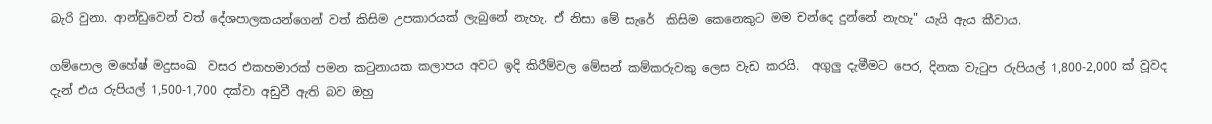බැරි වුනා. ආන්ඩුවෙන් වත් දේශපාලකයන්ගෙන් වත් කිසිම උපකාරයක් ලැබුනේ නැහැ. ඒ නිසා මේ සැරේ  කිසිම කෙනෙකුට මම චන්දෙ දුන්නේ නැහැ" යැයි ඇය කීවාය.

ගම්පොල මහේෂ් මදුසංඛ  වසර එකහමාරක් පමන කටුනායක කලාපය අවට ඉදි කිරීම්වල මේසන් කම්කරුවකු ලෙස වැඩ කරයි.  අගුලු දැමීමට පෙර, දිනක වැටුප රුපියල් 1,800-2,000 ක් වූවද දැන් එය රුපියල් 1,500-1,700 දක්වා අඩුවී ඇති බව ඔහු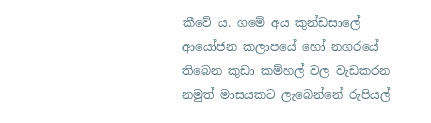කීවේ ය. ගමේ අය කුන්ඩසාලේ ආයෝජන කලාපයේ හෝ නගරයේ තිබෙන කුඩා කම්හල් වල වැඩකරන නමුත් මාසයකට ලැබෙන්නේ රුපියල්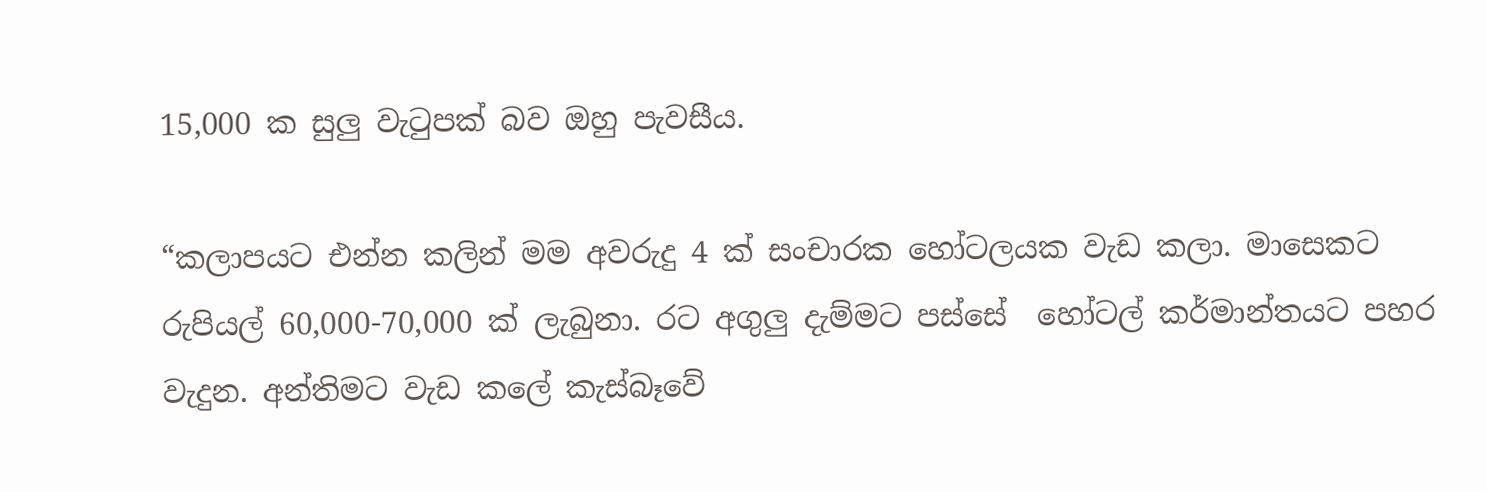15,000 ක සුලු වැටුපක් බව ඔහු පැවසීය.

“කලාපයට එන්න කලින් මම අවරුදු 4 ක් සංචාරක හෝටලයක වැඩ කලා. මාසෙකට රුපියල් 60,000-70,000 ක් ලැබුනා. රට අගුලු දැම්මට පස්සේ  හෝටල් කර්මාන්තයට පහර වැදුන. අන්තිමට වැඩ කලේ කැස්බෑවේ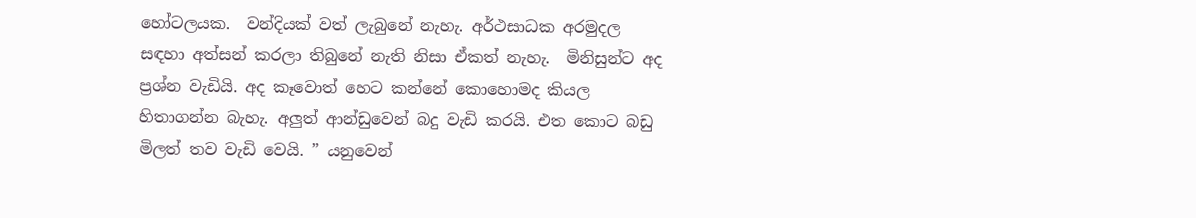හෝටලයක.  වන්දියක් වත් ලැබුනේ නැහැ. අර්ථසාධක අරමුදල සඳහා අත්සන් කරලා තිබුනේ නැති නිසා ඒකත් නැහැ.  මිනිසුන්ට අද ප්‍රශ්න වැඩියි. අද කෑවොත් හෙට කන්නේ කොහොමද කියල හිතාගන්න බැහැ. අලුත් ආන්ඩුවෙන් බදු වැඩි කරයි. එත කොට බඩු මිලත් තව වැඩි වෙයි. ” යනුවෙන්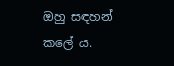ඔහු සඳහන් කලේ ය.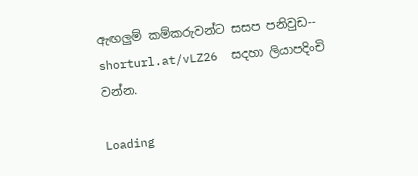ඇඟලුම් කම්කරුවන්ට සසප පනිවුඩ-- shorturl.at/vLZ26  සදහා ලියාපදිංචි වන්න.

Loading